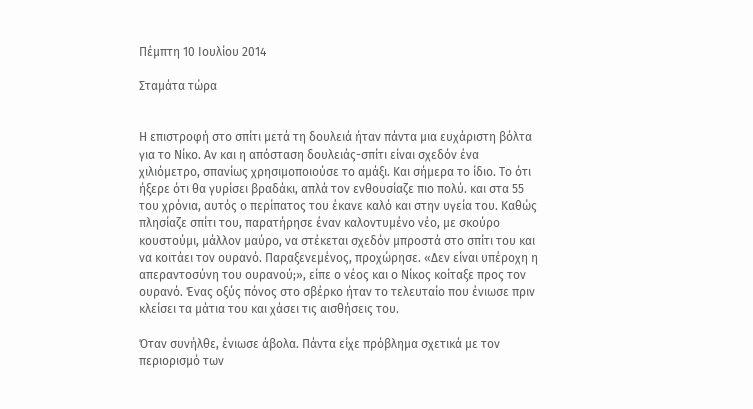Πέμπτη 10 Ιουλίου 2014

Σταμάτα τώρα


Η επιστροφή στο σπίτι μετά τη δουλειά ήταν πάντα μια ευχάριστη βόλτα για το Νίκο. Αν και η απόσταση δουλειάς-σπίτι είναι σχεδόν ένα χιλιόμετρο, σπανίως χρησιμοποιούσε το αμάξι. Και σήμερα το ίδιο. Το ότι ήξερε ότι θα γυρίσει βραδάκι, απλά τον ενθουσίαζε πιο πολύ. και στα 55 του χρόνια, αυτός ο περίπατος του έκανε καλό και στην υγεία του. Καθώς πλησίαζε σπίτι του, παρατήρησε έναν καλοντυμένο νέο, με σκούρο κουστούμι, μάλλον μαύρο, να στέκεται σχεδόν μπροστά στο σπίτι του και να κοιτάει τον ουρανό. Παραξενεμένος, προχώρησε. «Δεν είναι υπέροχη η απεραντοσύνη του ουρανού;», είπε ο νέος και ο Νίκος κοίταξε προς τον ουρανό. Ένας οξύς πόνος στο σβέρκο ήταν το τελευταίο που ένιωσε πριν κλείσει τα μάτια του και χάσει τις αισθήσεις του.

Όταν συνήλθε, ένιωσε άβολα. Πάντα είχε πρόβλημα σχετικά με τον περιορισμό των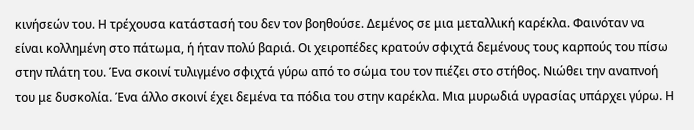κινήσεών του. Η τρέχουσα κατάστασή του δεν τον βοηθούσε. Δεμένος σε μια μεταλλική καρέκλα. Φαινόταν να είναι κολλημένη στο πάτωμα, ή ήταν πολύ βαριά. Οι χειροπέδες κρατούν σφιχτά δεμένους τους καρπούς του πίσω στην πλάτη του. Ένα σκοινί τυλιγμένο σφιχτά γύρω από το σώμα του τον πιέζει στο στήθος. Νιώθει την αναπνοή του με δυσκολία. Ένα άλλο σκοινί έχει δεμένα τα πόδια του στην καρέκλα. Μια μυρωδιά υγρασίας υπάρχει γύρω. Η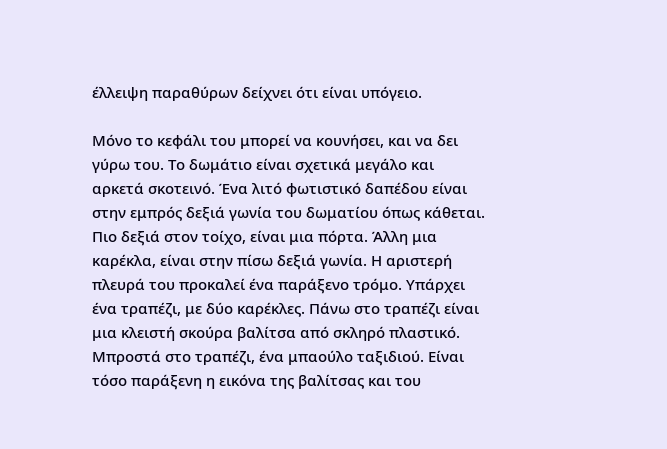έλλειψη παραθύρων δείχνει ότι είναι υπόγειο.

Μόνο το κεφάλι του μπορεί να κουνήσει, και να δει γύρω του. Το δωμάτιο είναι σχετικά μεγάλο και αρκετά σκοτεινό. Ένα λιτό φωτιστικό δαπέδου είναι στην εμπρός δεξιά γωνία του δωματίου όπως κάθεται. Πιο δεξιά στον τοίχο, είναι μια πόρτα. Άλλη μια καρέκλα, είναι στην πίσω δεξιά γωνία. Η αριστερή πλευρά του προκαλεί ένα παράξενο τρόμο. Υπάρχει ένα τραπέζι, με δύο καρέκλες. Πάνω στο τραπέζι είναι μια κλειστή σκούρα βαλίτσα από σκληρό πλαστικό. Μπροστά στο τραπέζι, ένα μπαούλο ταξιδιού. Είναι τόσο παράξενη η εικόνα της βαλίτσας και του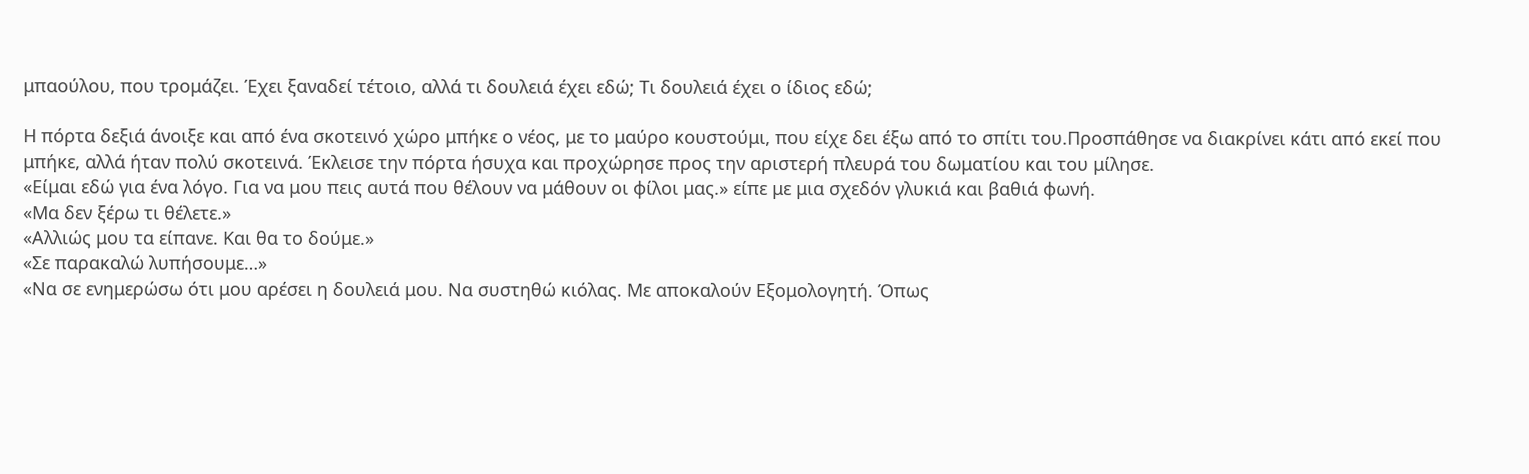μπαούλου, που τρομάζει. Έχει ξαναδεί τέτοιο, αλλά τι δουλειά έχει εδώ; Τι δουλειά έχει ο ίδιος εδώ;

Η πόρτα δεξιά άνοιξε και από ένα σκοτεινό χώρο μπήκε ο νέος, με το μαύρο κουστούμι, που είχε δει έξω από το σπίτι του.Προσπάθησε να διακρίνει κάτι από εκεί που μπήκε, αλλά ήταν πολύ σκοτεινά. Έκλεισε την πόρτα ήσυχα και προχώρησε προς την αριστερή πλευρά του δωματίου και του μίλησε.
«Είμαι εδώ για ένα λόγο. Για να μου πεις αυτά που θέλουν να μάθουν οι φίλοι μας.» είπε με μια σχεδόν γλυκιά και βαθιά φωνή.
«Μα δεν ξέρω τι θέλετε.»
«Αλλιώς μου τα είπανε. Και θα το δούμε.»
«Σε παρακαλώ λυπήσουμε…»
«Να σε ενημερώσω ότι μου αρέσει η δουλειά μου. Να συστηθώ κιόλας. Με αποκαλούν Εξομολογητή. Όπως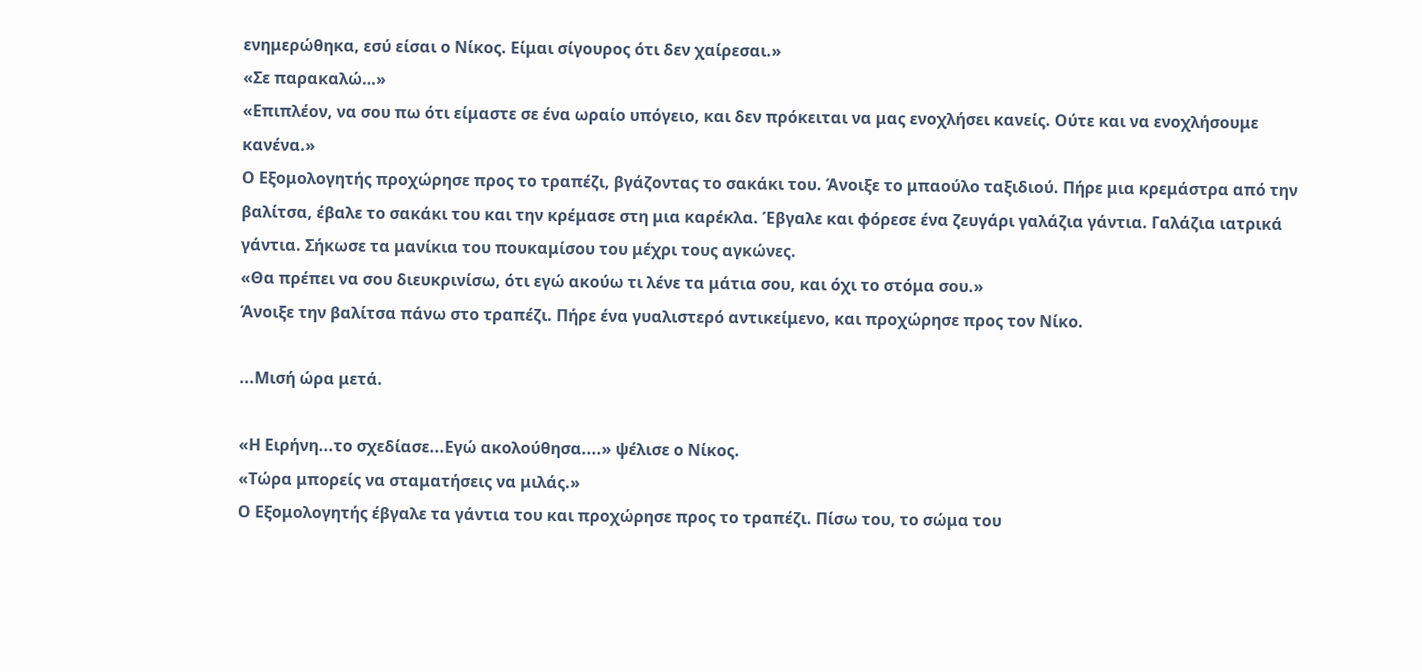ενημερώθηκα, εσύ είσαι ο Νίκος. Είμαι σίγουρος ότι δεν χαίρεσαι.»
«Σε παρακαλώ…»
«Επιπλέον, να σου πω ότι είμαστε σε ένα ωραίο υπόγειο, και δεν πρόκειται να μας ενοχλήσει κανείς. Ούτε και να ενοχλήσουμε κανένα.»
Ο Εξομολογητής προχώρησε προς το τραπέζι, βγάζοντας το σακάκι του. Άνοιξε το μπαούλο ταξιδιού. Πήρε μια κρεμάστρα από την βαλίτσα, έβαλε το σακάκι του και την κρέμασε στη μια καρέκλα. Έβγαλε και φόρεσε ένα ζευγάρι γαλάζια γάντια. Γαλάζια ιατρικά γάντια. Σήκωσε τα μανίκια του πουκαμίσου του μέχρι τους αγκώνες.
«Θα πρέπει να σου διευκρινίσω, ότι εγώ ακούω τι λένε τα μάτια σου, και όχι το στόμα σου.»
Άνοιξε την βαλίτσα πάνω στο τραπέζι. Πήρε ένα γυαλιστερό αντικείμενο, και προχώρησε προς τον Νίκο.

...Μισή ώρα μετά.

«Η Ειρήνη...το σχεδίασε...Εγώ ακολούθησα....» ψέλισε ο Νίκος.
«Τώρα μπορείς να σταματήσεις να μιλάς.»
Ο Εξομολογητής έβγαλε τα γάντια του και προχώρησε προς το τραπέζι. Πίσω του, το σώμα του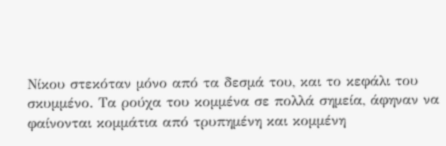Νίκου στεκόταν μόνο από τα δεσμά του, και το κεφάλι του σκυμμένο. Τα ρούχα του κομμένα σε πολλά σημεία, άφηναν να φαίνονται κομμάτια από τρυπημένη και κομμένη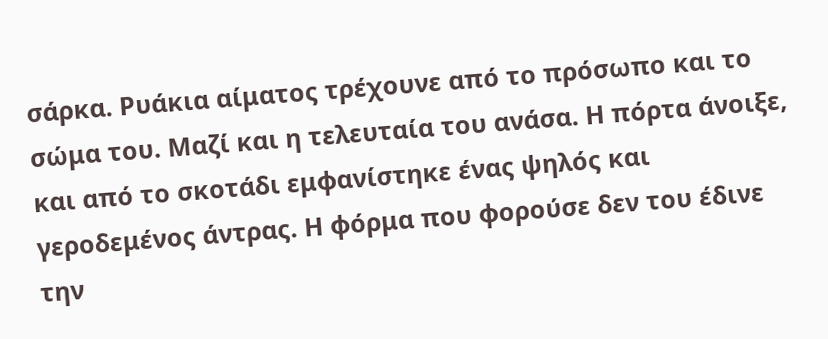σάρκα. Ρυάκια αίματος τρέχουνε από το πρόσωπο και το σώμα του. Μαζί και η τελευταία του ανάσα. Η πόρτα άνοιξε, και από το σκοτάδι εμφανίστηκε ένας ψηλός και γεροδεμένος άντρας. Η φόρμα που φορούσε δεν του έδινε την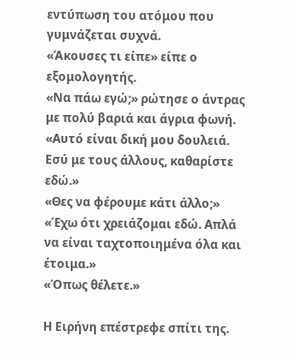εντύπωση του ατόμου που γυμνάζεται συχνά.
«Άκουσες τι είπε» είπε ο εξομολογητής.
«Να πάω εγώ;» ρώτησε ο άντρας με πολύ βαριά και άγρια φωνή.
«Αυτό είναι δική μου δουλειά. Εσύ με τους άλλους, καθαρίστε εδώ.»
«Θες να φέρουμε κάτι άλλο;»
«Έχω ότι χρειάζομαι εδώ. Απλά να είναι ταχτοποιημένα όλα και έτοιμα.»
«Όπως θέλετε.»

Η Ειρήνη επέστρεφε σπίτι της.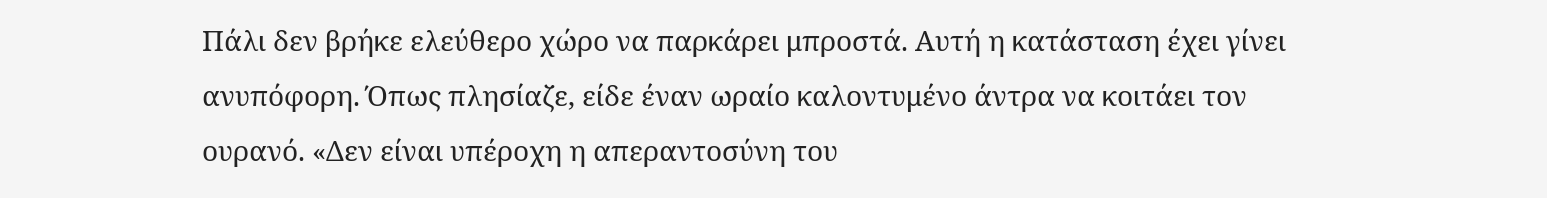Πάλι δεν βρήκε ελεύθερο χώρο να παρκάρει μπροστά. Αυτή η κατάσταση έχει γίνει ανυπόφορη. Όπως πλησίαζε, είδε έναν ωραίο καλοντυμένο άντρα να κοιτάει τον ουρανό. «Δεν είναι υπέροχη η απεραντοσύνη του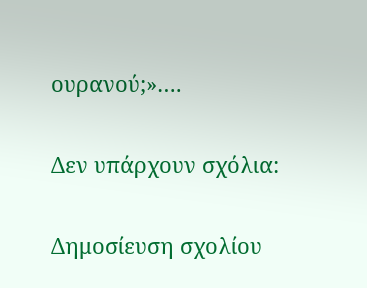ουρανού;»….

Δεν υπάρχουν σχόλια:

Δημοσίευση σχολίου